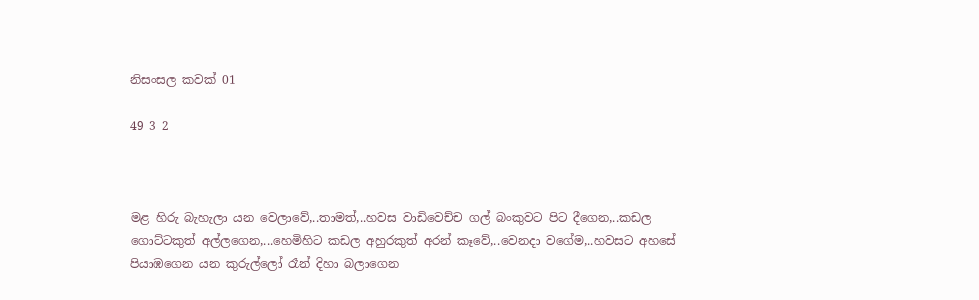නිසංසල කවක් 01

49 3 2



මළ හිරු බැහැලා යන වෙලාවේ,..තාමත්,..හවස වාඩිවෙච්ච ගල් බංකුවට පිට දීගෙන,..කඩල ගොට්ටකුත් අල්ලගෙන,...හෙමිහිට කඩල අහුරකුත් අරන් කෑවේ,..වෙනදා වගේම,..හවසට අහසේ පියාඹගෙන යන කුරුල්ලෝ රෑන් දිහා බලාගෙන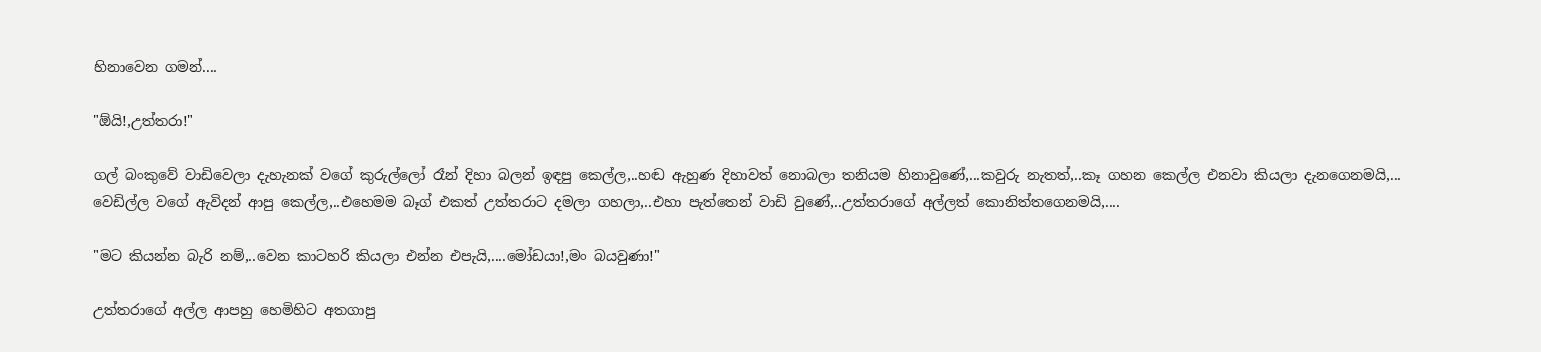හිනාවෙන ගමන්....

"ඕයි!,උත්තරා!"

ගල් බංකුවේ වාඩිවෙලා දැහැනක් වගේ කුරුල්ලෝ රෑන් දිහා බලන් ඉඳපු කෙල්ල,..හඬ ඇහුණ දිහාවත් නොබලා තනියම හිනාවුණේ,...කවුරු නැතත්,..කෑ ගහන කෙල්ල එනවා කියලා දැනගෙනමයි,...
වෙඩිල්ල වගේ ඇවිදන් ආපු කෙල්ල,..එහෙමම බෑග් එකත් උත්තරාට දමලා ගහලා,..එහා පැත්තෙන් වාඩි වුණේ,..උත්තරාගේ අල්ලත් කොනිත්තගෙනමයි,....

"මට කියන්න බැරි නම්,..වෙන කාටහරි කියලා එන්න එපැයි,....මෝඩයා!,මං බයවුණා!"

උත්තරාගේ අල්ල ආපහු හෙමිහිට අතගාපු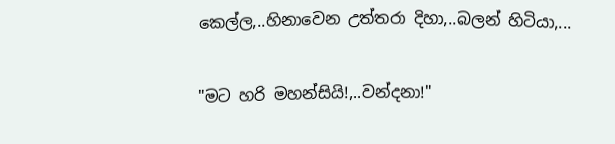කෙල්ල,..හිනාවෙන උත්තරා දිහා,..බලන් හිටියා,...

"මට හරි මහන්සියි!,..වන්දනා!"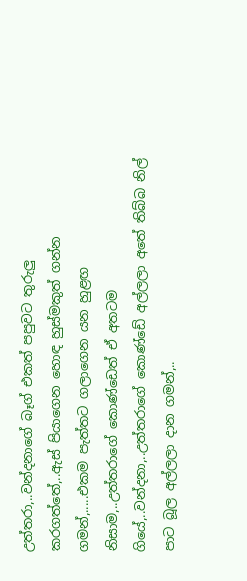උත්තරා,..වන්දනාගේ බෑග් එකත් පපුවට තුරුලු කරගත්තේ,..ඇස් පියාගෙන හොඳ හුස්මකුත් ගන්න ගමන්,.....එකම පැත්තට ගලාගෙන යන හුළඟ නිසාම,..උත්තරාගේ කොණ්ඩෙත් ඒ අතටම ගියේ,..වන්දනා,..උත්තරාගේ කොණ්ඩේ අල්ලලා අතේ තිබ්බ නිල් පාට බූල අල්ලලා දාන ගමන්,..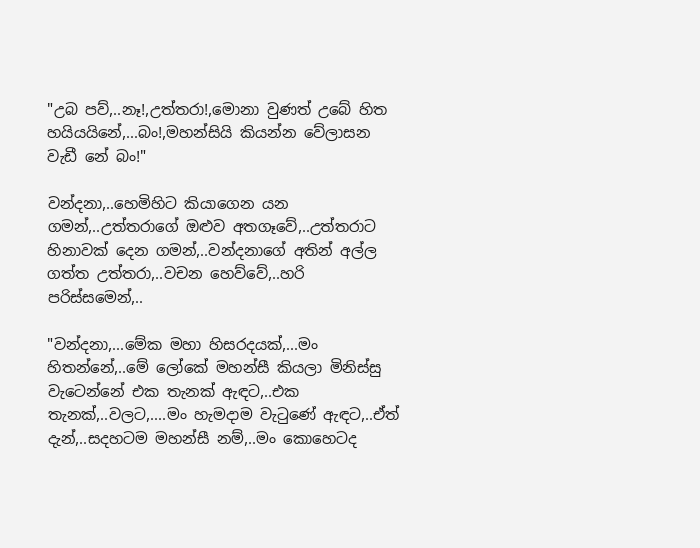"උබ පව්,..නෑ!,උත්තරා!,මොනා වුණත් උබේ හිත හයියයිනේ,...බං!,මහන්සියි කියන්න වේලාසන වැඩී නේ බං!"

වන්දනා,..හෙමිහිට කියාගෙන යන ගමන්,..උත්තරාගේ ඔළුව අතගෑවේ,..උත්තරාට හිනාවක් දෙන ගමන්,..වන්දනාගේ අතින් අල්ල ගත්ත උත්තරා,..වචන හෙව්වේ,..හරි පරිස්සමෙන්,..

"වන්දනා,...මේක මහා හිසරදයක්,...මං හිතන්නේ,..මේ ලෝකේ මහන්සී කියලා මිනිස්සු වැටෙන්නේ එක තැනක් ඇඳට,..එක තැනක්,..වලට,....මං හැමදාම වැටුණේ ඇඳට,..ඒත් දැන්,..සදහටම මහන්සී නම්,..මං කොහෙටද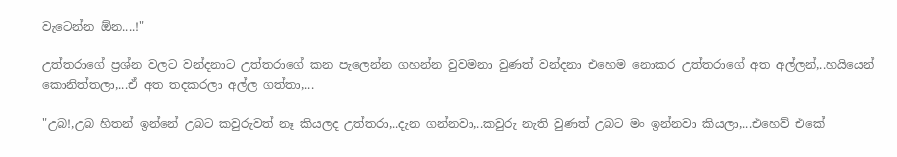වැටෙන්න ඕන....!"

උත්තරාගේ ප්‍රශ්න වලට වන්දනාට උත්තරාගේ කන පැලෙන්න ගහන්න වුවමනා වුණත් වන්දනා එහෙම නොකර උත්තරාගේ අත අල්ලන්,..හයියෙන් කොනිත්තලා,...ඒ අත තදකරලා අල්ල ගත්තා,...

"උබ!,උබ හිතන් ඉන්නේ උබට කවුරුවත් නෑ කියලද උත්තරා,..දැන ගන්නවා,..කවුරු නැති වුණත් උබට මං ඉන්නවා කියලා,...එහෙව් එකේ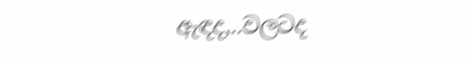ඇඳද,..වලටද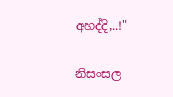අහද්දි,..!"

නිසංසල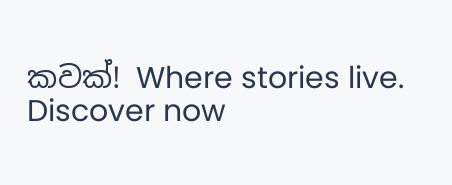කවක්! Where stories live. Discover now